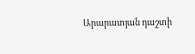Արարատյան դաշտի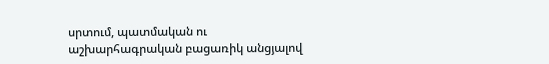սրտում, պատմական ու աշխարհագրական բացառիկ անցյալով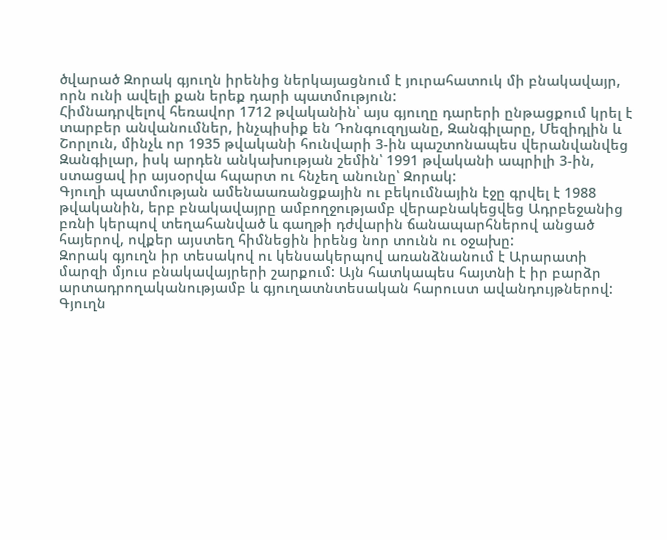ծվարած Զորակ գյուղն իրենից ներկայացնում է յուրահատուկ մի բնակավայր, որն ունի ավելի քան երեք դարի պատմություն:
Հիմնադրվելով հեռավոր 1712 թվականին՝ այս գյուղը դարերի ընթացքում կրել է տարբեր անվանումներ, ինչպիսիք են Դոնգուզղյանը, Զանգիլարը, Մեզիդլին և Շորլուն, մինչև որ 1935 թվականի հունվարի 3-ին պաշտոնապես վերանվանվեց Զանգիլար, իսկ արդեն անկախության շեմին՝ 1991 թվականի ապրիլի 3-ին, ստացավ իր այսօրվա հպարտ ու հնչեղ անունը՝ Զորակ:
Գյուղի պատմության ամենաառանցքային ու բեկումնային էջը գրվել է 1988 թվականին, երբ բնակավայրը ամբողջությամբ վերաբնակեցվեց Ադրբեջանից բռնի կերպով տեղահանված և գաղթի դժվարին ճանապարհներով անցած հայերով, ովքեր այստեղ հիմնեցին իրենց նոր տունն ու օջախը:
Զորակ գյուղն իր տեսակով ու կենսակերպով առանձնանում է Արարատի մարզի մյուս բնակավայրերի շարքում: Այն հատկապես հայտնի է իր բարձր արտադրողականությամբ և գյուղատնտեսական հարուստ ավանդույթներով:
Գյուղն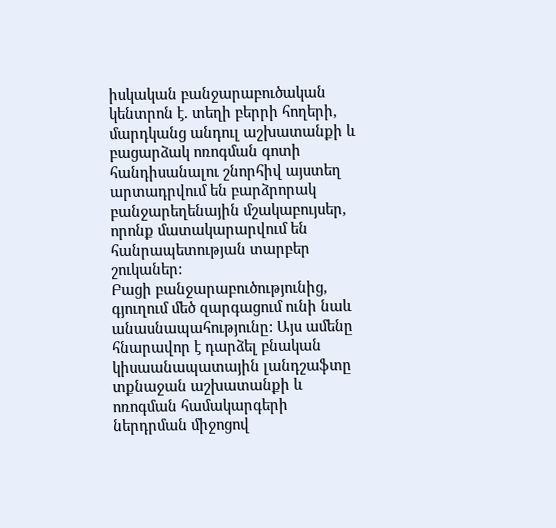իսկական բանջարաբուծական կենտրոն է. տեղի բերրի հողերի, մարդկանց անդուլ աշխատանքի և բացարձակ ոռոգման գոտի հանդիսանալու շնորհիվ այստեղ արտադրվում են բարձրորակ բանջարեղենային մշակաբույսեր, որոնք մատակարարվում են հանրապետության տարբեր շուկաներ:
Բացի բանջարաբուծությունից, գյուղում մեծ զարգացում ունի նաև անասնապահությունը: Այս ամենը հնարավոր է դարձել բնական կիսաանապատային լանդշաֆտը տքնաջան աշխատանքի և ոռոգման համակարգերի ներդրման միջոցով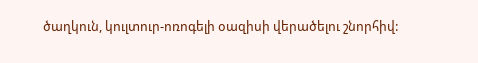ծաղկուն, կուլտուր-ոռոգելի օազիսի վերածելու շնորհիվ: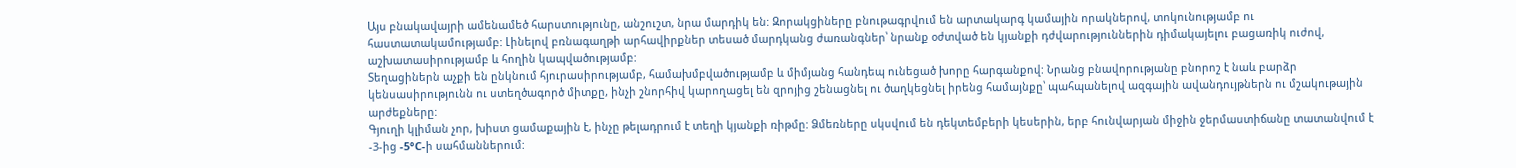Այս բնակավայրի ամենամեծ հարստությունը, անշուշտ, նրա մարդիկ են: Զորակցիները բնութագրվում են արտակարգ կամային որակներով, տոկունությամբ ու հաստատակամությամբ: Լինելով բռնագաղթի արհավիրքներ տեսած մարդկանց ժառանգներ՝ նրանք օժտված են կյանքի դժվարություններին դիմակայելու բացառիկ ուժով, աշխատասիրությամբ և հողին կապվածությամբ:
Տեղացիներն աչքի են ընկնում հյուրասիրությամբ, համախմբվածությամբ և միմյանց հանդեպ ունեցած խորը հարգանքով: Նրանց բնավորությանը բնորոշ է նաև բարձր կենսասիրությունն ու ստեղծագործ միտքը, ինչի շնորհիվ կարողացել են զրոյից շենացնել ու ծաղկեցնել իրենց համայնքը՝ պահպանելով ազգային ավանդույթներն ու մշակութային արժեքները:
Գյուղի կլիման չոր, խիստ ցամաքային է, ինչը թելադրում է տեղի կյանքի ռիթմը: Ձմեռները սկսվում են դեկտեմբերի կեսերին, երբ հունվարյան միջին ջերմաստիճանը տատանվում է -3-ից -5°C-ի սահմաններում: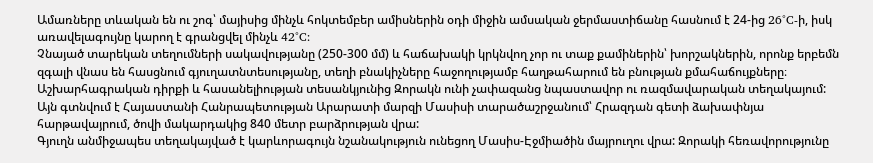Ամառները տևական են ու շոգ՝ մայիսից մինչև հոկտեմբեր ամիսներին օդի միջին ամսական ջերմաստիճանը հասնում է 24-ից 26°C-ի, իսկ առավելագույնը կարող է գրանցվել մինչև 42°C:
Չնայած տարեկան տեղումների սակավությանը (250-300 մմ) և հաճախակի կրկնվող չոր ու տաք քամիներին՝ խորշակներին, որոնք երբեմն զգալի վնաս են հասցնում գյուղատնտեսությանը, տեղի բնակիչները հաջողությամբ հաղթահարում են բնության քմահաճույքները։
Աշխարհագրական դիրքի և հասանելիության տեսանկյունից Զորակն ունի չափազանց նպաստավոր ու ռազմավարական տեղակայում: Այն գտնվում է Հայաստանի Հանրապետության Արարատի մարզի Մասիսի տարածաշրջանում՝ Հրազդան գետի ձախափնյա հարթավայրում, ծովի մակարդակից 840 մետր բարձրության վրա:
Գյուղն անմիջապես տեղակայված է կարևորագույն նշանակություն ունեցող Մասիս-Էջմիածին մայրուղու վրա: Զորակի հեռավորությունը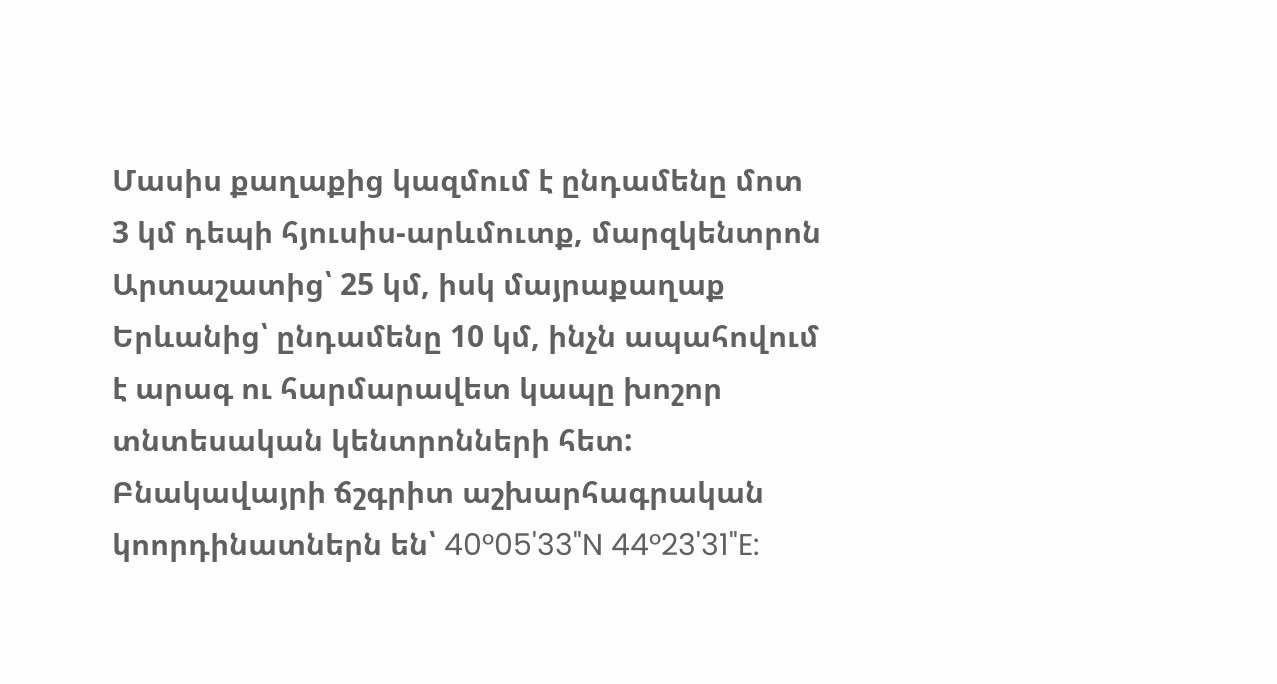Մասիս քաղաքից կազմում է ընդամենը մոտ 3 կմ դեպի հյուսիս-արևմուտք, մարզկենտրոն Արտաշատից՝ 25 կմ, իսկ մայրաքաղաք Երևանից՝ ընդամենը 10 կմ, ինչն ապահովում է արագ ու հարմարավետ կապը խոշոր տնտեսական կենտրոնների հետ:
Բնակավայրի ճշգրիտ աշխարհագրական կոորդինատներն են՝ 40°05'33"N 44°23'31"E: